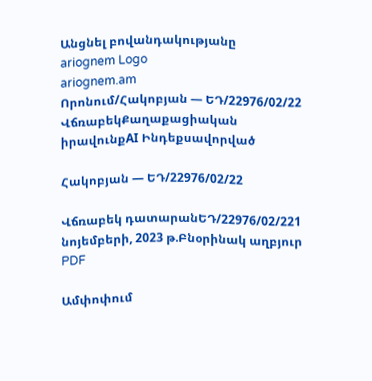Անցնել բովանդակությանը
ariognem Logo
ariognem.am
Որոնում/Հակոբյան — ԵԴ/22976/02/22
ՎճռաբեկՔաղաքացիական իրավունքAI Ինդեքսավորված

Հակոբյան — ԵԴ/22976/02/22

Վճռաբեկ դատարանԵԴ/22976/02/221 նոյեմբերի, 2023 թ.Բնօրինակ աղբյուր
PDF

Ամփոփում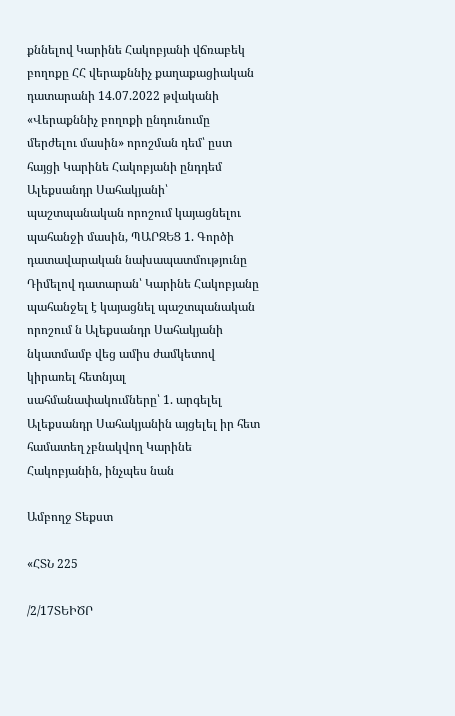քննելով Կարինե Հակոբյանի վճռաբեկ բողոքը ՀՀ վերաքննիչ քաղաքացիական դատարանի 14.07.2022 թվականի «Վերաքննիչ բողոքի ընդունումը մերժելու մասին» որոշման դեմ՝ ըստ հայցի Կարինե Հակոբյանի ընդդեմ Ալեքսանդր Սահակյանի՝ պաշտպանական որոշում կայացնելու պահանջի մասին, ՊԱՐԶԵՑ 1. Գործի դատավարական նախապատմությունը Դիմելով դատարան՝ Կարինե Հակոբյանը պահանջել է կայացնել պաշտպանական որոշում ն Ալեքսանդր Սահակյանի նկատմամբ վեց ամիս ժամկետով կիրառել հետնյալ սահմանափակումները՝ 1. արգելել Ալեքսանդր Սահակյանին այցելել իր հետ համատեղ չբնակվող Կարինե Հակոբյանին, ինչպես նան

Ամբողջ Տեքստ

«ՀՏՆ 225

/2/17ՏԵԻԾՐ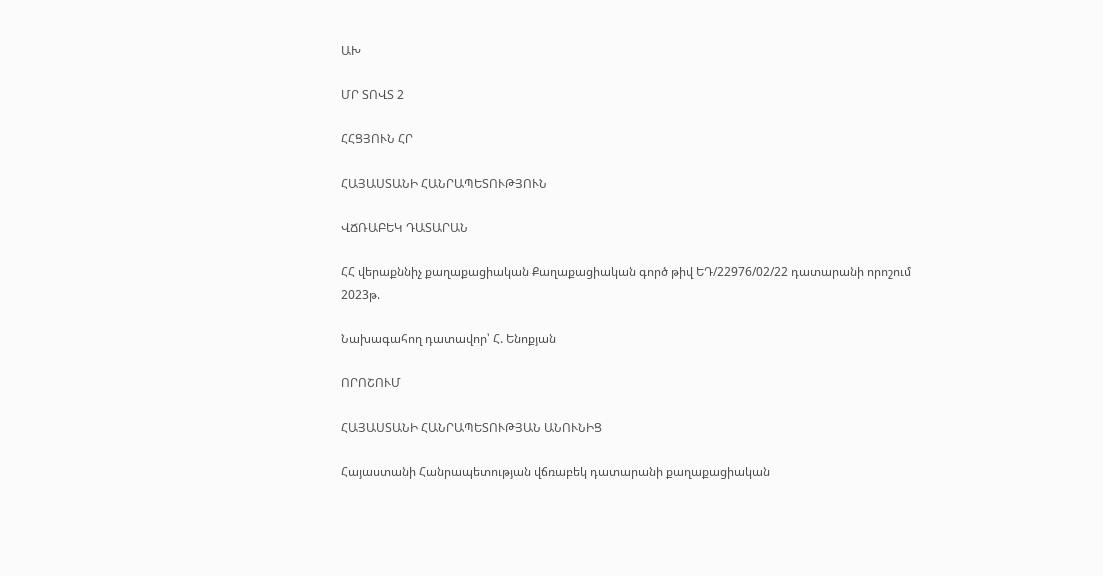ԱԽ

ՄՐ ՏՈՎՏ 2

ՀՀՑՅՈՒՆ ՀՐ

ՀԱՅԱՍՏԱՆԻ ՀԱՆՐԱՊԵՏՈՒԹՅՈՒՆ

ՎՃՌԱԲԵԿ ԴԱՏԱՐԱՆ

ՀՀ վերաքննիչ քաղաքացիական Քաղաքացիական գործ թիվ ԵԴ/22976/02/22 դատարանի որոշում 2023թ.

Նախագահող դատավոր՝ Հ. Ենոքյան

ՈՐՈՇՈՒՄ

ՀԱՅԱՍՏԱՆԻ ՀԱՆՐԱՊԵՏՈՒԹՅԱՆ ԱՆՈՒՆԻՑ

Հայաստանի Հանրապետության վճռաբեկ դատարանի քաղաքացիական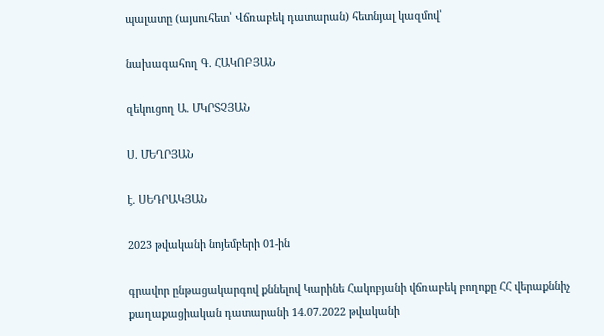պալատը (այսուհետ՝ Վճռաբեկ դատարան) հետնյալ կազմով՝

նախագահող Գ. ՀԱԿՈԲՅԱՆ

զեկուցող Ա. ՄԿՐՏՉՅԱՆ

Ս. ՄԵՂՐՅԱՆ

է. ՍԵԴՐԱԿՅԱՆ

2023 թվականի նոյեմբերի 01-ին

գրավոր ընթացակարգով քննելով Կարինե Հակոբյանի վճռաբեկ բողոքը ՀՀ վերաքննիչ քաղաքացիական դատարանի 14.07.2022 թվականի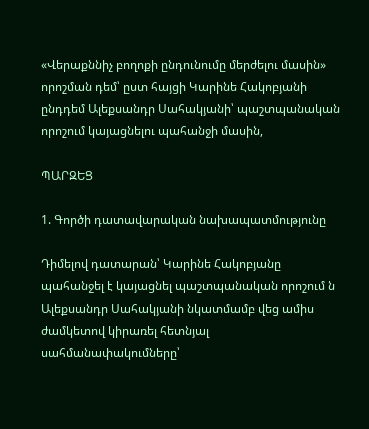«Վերաքննիչ բողոքի ընդունումը մերժելու մասին» որոշման դեմ՝ ըստ հայցի Կարինե Հակոբյանի ընդդեմ Ալեքսանդր Սահակյանի՝ պաշտպանական որոշում կայացնելու պահանջի մասին,

ՊԱՐԶԵՑ

1. Գործի դատավարական նախապատմությունը

Դիմելով դատարան՝ Կարինե Հակոբյանը պահանջել է կայացնել պաշտպանական որոշում ն Ալեքսանդր Սահակյանի նկատմամբ վեց ամիս ժամկետով կիրառել հետնյալ սահմանափակումները՝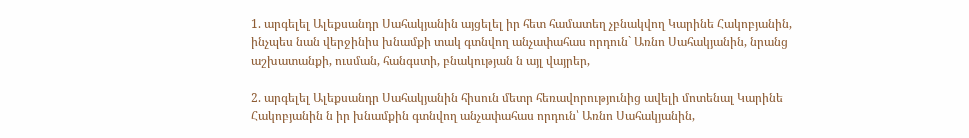1. արգելել Ալեքսանդր Սահակյանին այցելել իր հետ համատեղ չբնակվող Կարինե Հակոբյանին, ինչպես նան վերջինիս խնամքի տակ գտնվող անչափահաս որդուն` Առնո Սահակյանին, նրանց աշխատանքի, ուսման, հանգստի, բնակության ն այլ վայրեր,

2. արգելել Ալեքսանդր Սահակյանին հիսուն մետր հեռավորությունից ավելի մոտենալ Կարինե Հակոբյանին ն իր խնամքին գտնվող անչափահաս որդուն՝ Առնո Սահակյանին,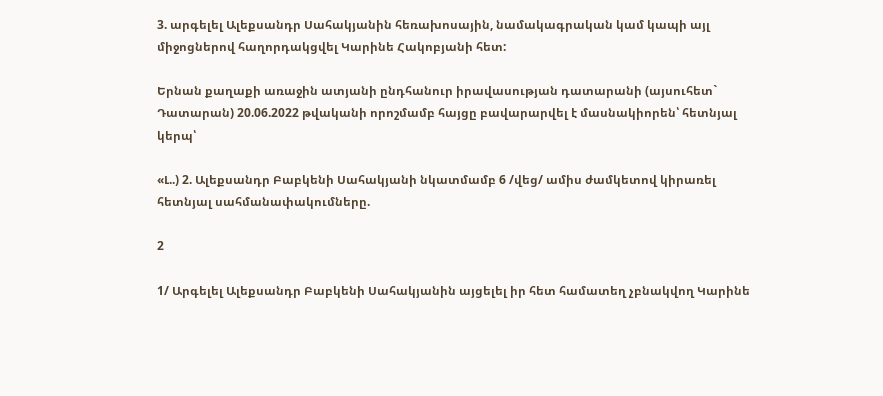3. արգելել Ալեքսանդր Սահակյանին հեռախոսային, նամակագրական կամ կապի այլ միջոցներով հաղորդակցվել Կարինե Հակոբյանի հետ:

Երնան քաղաքի առաջին ատյանի ընդհանուր իրավասության դատարանի (այսուհետ` Դատարան) 20.06.2022 թվականի որոշմամբ հայցը բավարարվել է մասնակիորեն՝ հետնյալ կերպ՝

«Լ..) 2. Ալեքսանդր Բաբկենի Սահակյանի նկատմամբ 6 /վեց/ ամիս ժամկետով կիրառել հետնյալ սահմանափակումները.

2

1/ Արգելել Ալեքսանդր Բաբկենի Սահակյանին այցելել իր հետ համատեղ չբնակվող Կարինե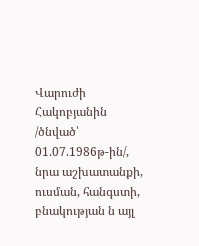Վարուժի Հակոբյանին /ծնված՝ 01.07.1986թ-ին/, նրա աշխատանքի, ուսման, հանգստի, բնակության ն այլ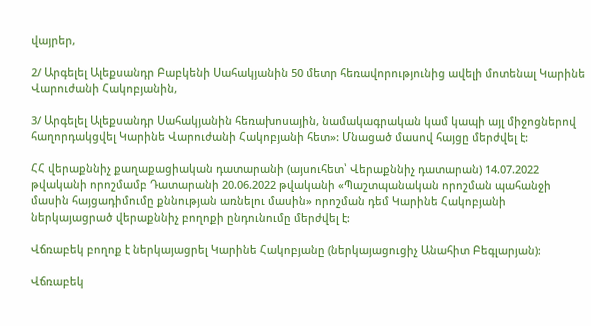վայրեր,

2/ Արգելել Ալեքսանդր Բաբկենի Սահակյանին 50 մետր հեռավորությունից ավելի մոտենալ Կարինե Վարուժանի Հակոբյանին,

3/ Արգելել Ալեքսանդր Սահակյանին հեռախոսային, նամակագրական կամ կապի այլ միջոցներով հաղորդակցվել Կարինե Վարուժանի Հակոբյանի հետ»: Մնացած մասով հայցը մերժվել է:

ՀՀ վերաքննիչ քաղաքացիական դատարանի (այսուհետ՝ Վերաքննիչ դատարան) 14.07.2022 թվականի որոշմամբ Դատարանի 20.06.2022 թվականի «Պաշտպանական որոշման պահանջի մասին հայցադիմումը քննության առնելու մասին» որոշման դեմ Կարինե Հակոբյանի ներկայացրած վերաքննիչ բողոքի ընդունումը մերժվել է:

Վճռաբեկ բողոք է ներկայացրել Կարինե Հակոբյանը (ներկայացուցիչ Անահիտ Բեգլարյան):

Վճռաբեկ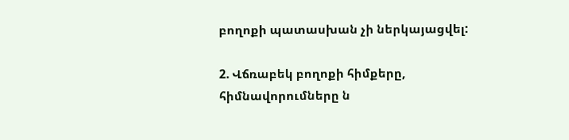բողոքի պատասխան չի ներկայացվել:

2. Վճռաբեկ բողոքի հիմքերը, հիմնավորումները ն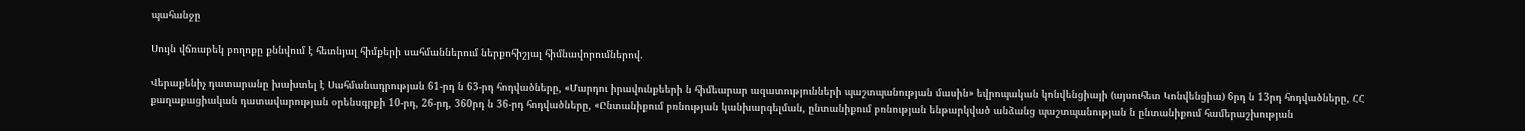պահանջը

Սույն վճռաբեկ բողոքը քննվում է հետնյալ հիմքերի սահմաններում ներքոհիշյալ հիմնավորումներով.

Վերաքենիչ դատարանը խախտել է Սահմանադրության 61-րդ ն 63-րդ հոդվածները, «Մարդու իրավունքեերի ն հիմեարար ազատությունների պաշտպանության մասին» եվրոպական կոնվենցիայի (այսուհետ Կոնվենցիա) 6րդ ն 13րդ հոդվածները, ՀՀ քաղաքացիական դատավարության օրենսգրքի 10-րդ, 26-րդ, 360րդ ն 36-րդ հոդվածները, «Ընտանիքում բռնության կանխարգելման, ընտանիքում բռնության ենթարկված անձանց պաշտպանության ն ընտանիքում համերաշխության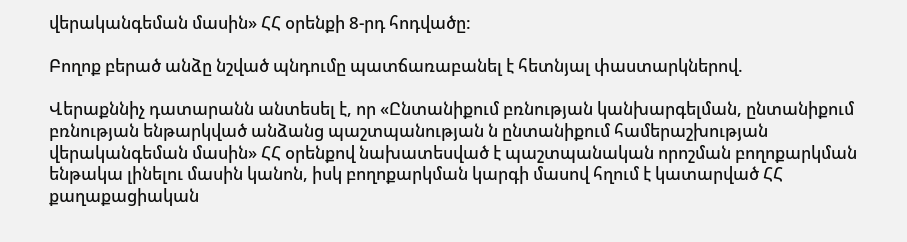վերականգեման մասին» ՀՀ օրենքի 8-րդ հոդվածը:

Բողոք բերած անձը նշված պնդումը պատճառաբանել է հետնյալ փաստարկներով.

Վերաքննիչ դատարանն անտեսել է, որ «Ընտանիքում բռնության կանխարգելման, ընտանիքում բռնության ենթարկված անձանց պաշտպանության ն ընտանիքում համերաշխության վերականգեման մասին» ՀՀ օրենքով նախատեսված է պաշտպանական որոշման բողոքարկման ենթակա լինելու մասին կանոն, իսկ բողոքարկման կարգի մասով հղում է կատարված ՀՀ քաղաքացիական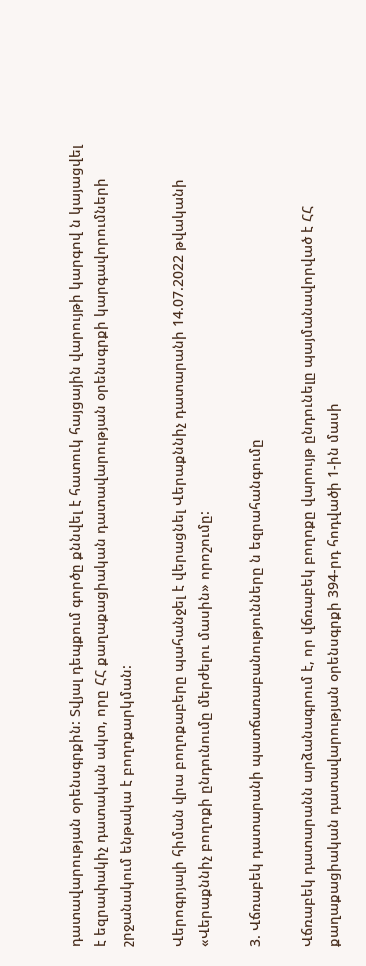դատավարության օրենսգրքին: Տվյալ դեպքում գործը քննվել է հատուկ հայցային վարույթի կարգով ն կայացվել է եզրափակիչ դատական ակտ, որը ՀՀ քաղաքացիական դատավարության օրենսգրքի կարգավորումների շրջանակում ենթակա է բողոքարկման:

Վերոգրյալի հիման վրա բողոքաբերը պահանջել է վերացնել Վերաքննիչ դատարանի 14.07.2022 թվականի «Վերաքննիչ բողոքի ընդունումը մերժելու մասին» որոշումը:

3. Վճռաբեկ դատարանի պատճառաբանությունները ն եզրահանգումը

Վճռաբեկ դատարանն արձանագրում է, որ վճռաբեկ բողոքը վարույթ ընդունելը պայմանավորված է ՀՀ քաղաքացիական դատավարության օրենսգրքի 394-րդ հոդվածի 1-ին մասի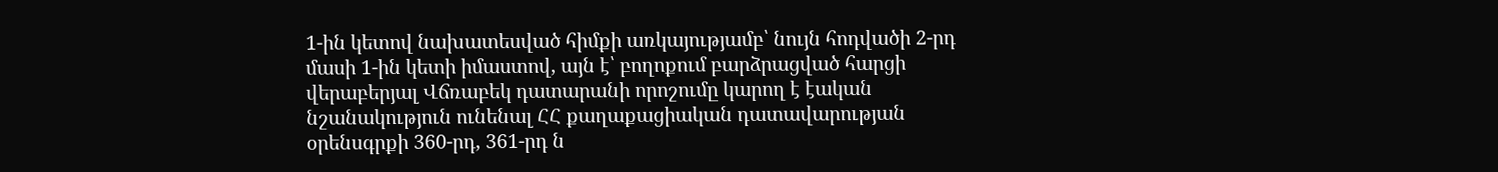1-ին կետով նախատեսված հիմքի առկայությամբ՝ նույն հոդվածի 2-րդ մասի 1-ին կետի իմաստով, այն է՝ բողոքում բարձրացված հարցի վերաբերյալ Վճռաբեկ դատարանի որոշումը կարող է էական նշանակություն ունենալ ՀՀ քաղաքացիական դատավարության օրենսգրքի 360-րդ, 361-րդ ն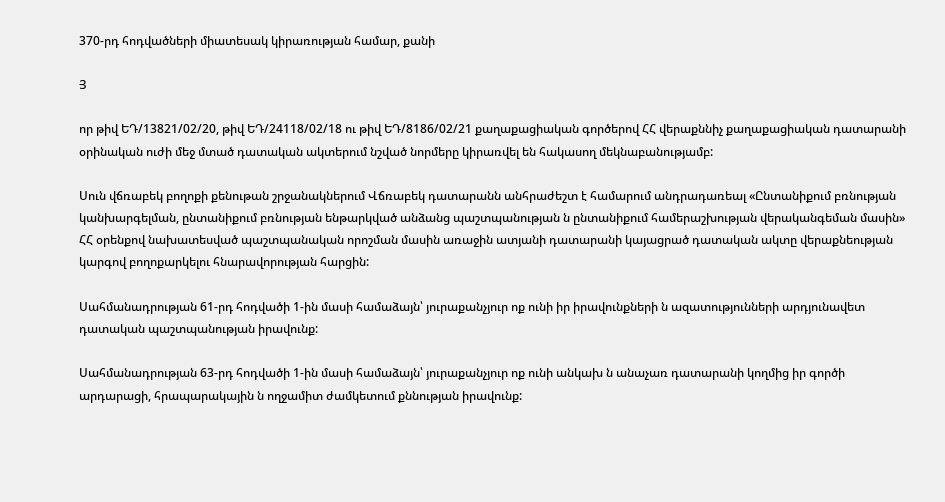370-րդ հոդվածների միատեսակ կիրառության համար, քանի

Յ

որ թիվ ԵԴ/13821/02/20, թիվ ԵԴ/24118/02/18 ու թիվ ԵԴ/8186/02/21 քաղաքացիական գործերով ՀՀ վերաքննիչ քաղաքացիական դատարանի օրինական ուժի մեջ մտած դատական ակտերում նշված նորմերը կիրառվել են հակասող մեկնաբանությամբ:

Սուն վճռաբեկ բողոքի քենութան շրջանակներում Վճռաբեկ դատարանն անհրաժեշտ է համարում անդրադառեալ «Ընտանիքում բռնության կանխարգելման, ընտանիքում բռնության ենթարկված անձանց պաշտպանության ն ընտանիքում համերաշխության վերականգեման մասին» ՀՀ օրենքով նախատեսված պաշտպանական որոշման մասին առաջին ատյանի դատարանի կայացրած դատական ակտը վերաքնեության կարգով բողոքարկելու հնարավորության հարցին:

Սահմանադրության 61-րդ հոդվածի 1-ին մասի համաձայն՝ յուրաքանչյուր ոք ունի իր իրավունքների ն ազատությունների արդյունավետ դատական պաշտպանության իրավունք:

Սահմանադրության 63-րդ հոդվածի 1-ին մասի համաձայն՝ յուրաքանչյուր ոք ունի անկախ ն անաչառ դատարանի կողմից իր գործի արդարացի, հրապարակային ն ողջամիտ ժամկետում քննության իրավունք: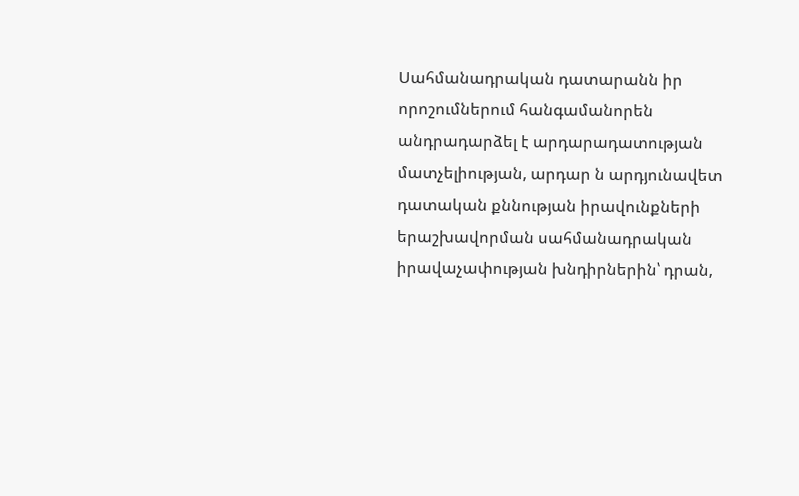Սահմանադրական դատարանն իր որոշումներում հանգամանորեն անդրադարձել է արդարադատության մատչելիության, արդար ն արդյունավետ դատական քննության իրավունքների երաշխավորման սահմանադրական իրավաչափության խնդիրներին՝ դրան,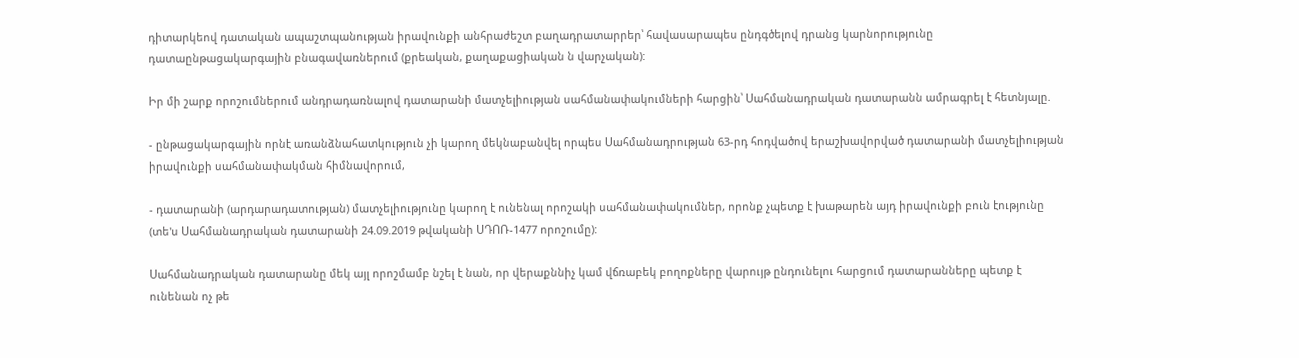դիտարկեով դատական ապաշտպանության իրավունքի անհրաժեշտ բաղադրատարրեր՝ հավասարապես ընդգծելով դրանց կարնորությունը դատաընթացակարգային բնագավառներում (քրեական, քաղաքացիական ն վարչական):

Իր մի շարք որոշումներում անդրադառնալով դատարանի մատչելիության սահմանափակումների հարցին՝ Սահմանադրական դատարանն ամրագրել է հետնյալը.

- ընթացակարգային որնէ առանձնահատկություն չի կարող մեկնաբանվել որպես Սահմանադրության 63-րդ հոդվածով երաշխավորված դատարանի մատչելիության իրավունքի սահմանափակման հիմնավորում,

- դատարանի (արդարադատության) մատչելիությունը կարող է ունենալ որոշակի սահմանափակումներ, որոնք չպետք է խաթարեն այդ իրավունքի բուն էությունը (տե'ս Սահմանադրական դատարանի 24.09.2019 թվականի ՍԴՈՌ-1477 որոշումը):

Սահմանադրական դատարանը մեկ այլ որոշմամբ նշել է նան, որ վերաքննիչ կամ վճռաբեկ բողոքները վարույթ ընդունելու հարցում դատարանները պետք է ունենան ոչ թե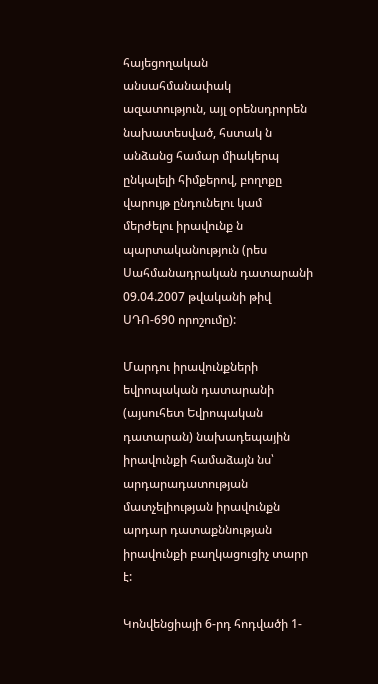հայեցողական անսահմանափակ ազատություն, այլ օրենսդրորեն նախատեսված, հստակ ն անձանց համար միակերպ ընկալելի հիմքերով, բողոքը վարույթ ընդունելու կամ մերժելու իրավունք ն պարտականություն (րես Սահմանադրական դատարանի 09.04.2007 թվականի թիվ ՍԴՈ-690 որոշումը):

Մարդու իրավունքների եվրոպական դատարանի (այսուհետ Եվրոպական դատարան) նախադեպային իրավունքի համաձայն նս՝ արդարադատության մատչելիության իրավունքն արդար դատաքննության իրավունքի բաղկացուցիչ տարր է:

Կոնվենցիայի 6-րդ հոդվածի 1-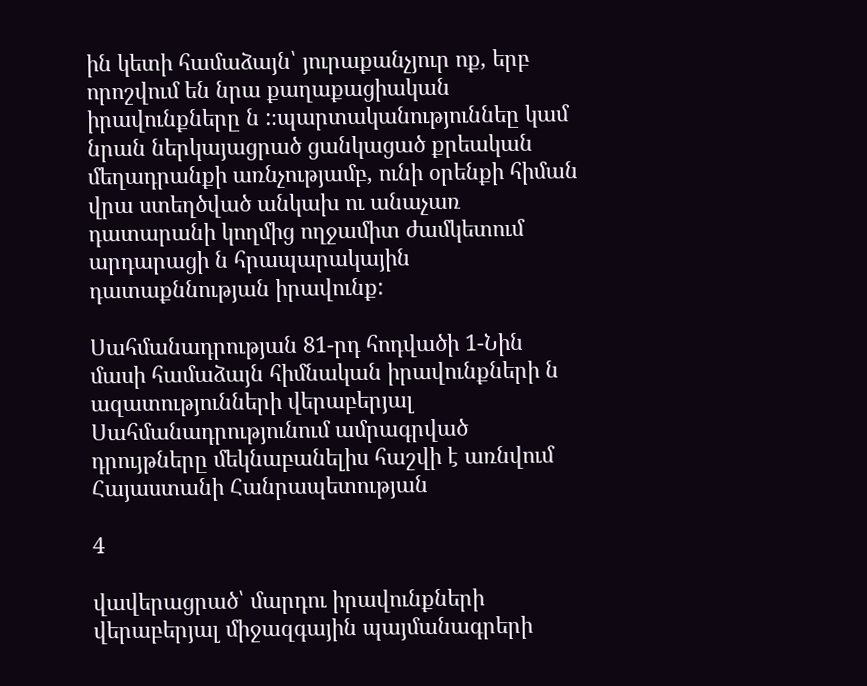ին կետի համաձայն՝ յուրաքանչյուր ոք, երբ որոշվում են նրա քաղաքացիական իրավունքները ն :։պարտականություննեը կամ նրան ներկայացրած ցանկացած քրեական մեղադրանքի առնչությամբ, ունի օրենքի հիման վրա ստեղծված անկախ ու անաչառ դատարանի կողմից ողջամիտ ժամկետում արդարացի ն հրապարակային դատաքննության իրավունք:

Սահմանադրության 81-րդ հոդվածի 1-Նին մասի համաձայն հիմնական իրավունքների ն ազատությունների վերաբերյալ Սահմանադրությունում ամրագրված դրույթները մեկնաբանելիս հաշվի է առնվում Հայաստանի Հանրապետության

4

վավերացրած՝ մարդու իրավունքների վերաբերյալ միջազգային պայմանագրերի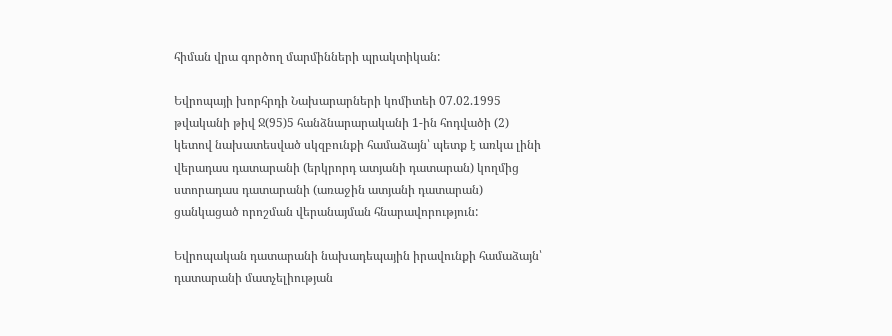հիման վրա գործող մարմինների պրակտիկան:

Եվրոպայի խորհրդի Նախարարների կոմիտեի 07.02.1995 թվականի թիվ Ջ(95)5 հանձնարարականի 1-ին հոդվածի (2) կետով նախատեսված սկզբունքի համաձայն՝ պետք է առկա լինի վերադաս դատարանի (երկրորդ ատյանի դատարան) կողմից ստորադաս դատարանի (առաջին ատյանի դատարան) ցանկացած որոշման վերանայման հնարավորություն:

Եվրոպական դատարանի նախադեպային իրավունքի համաձայն՝ դատարանի մատչելիության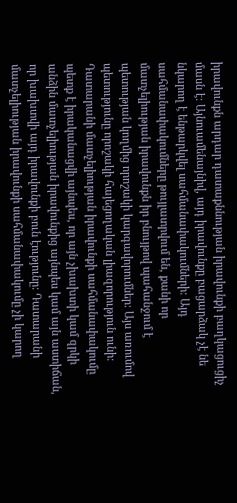իրավունքն արդար դատաքննության իրավունքի բաղկացուցիչ մասն է: Այնուամենայնիվ, այդ իրավունքը բացարձակ չէ նե նկարող է ենթարկվել սահմանափակումների: Այդ սահմանափակումները թույլատրվում են, քանի որ մատչելիության իրավունքն իր բնույթով պահանջում է պետության կողմից որոշակի կարգավորումներ: Այս առումով պետությունը որոշակի հայեցողական լիազորություն ունի: Դատարանի մատչելիության իրավունքի սահմանափակումը պետք է իրականացվի այնպես, որ այն չխախտի կամ զրկի անձին մատչելիության իրավունքից այնպես կամ այն աստիճան, որ խախտվի այդ իրավունքի բուն էությունը: Դատարանի մատչելիության իրավունքի սահմանափակումը չի կարող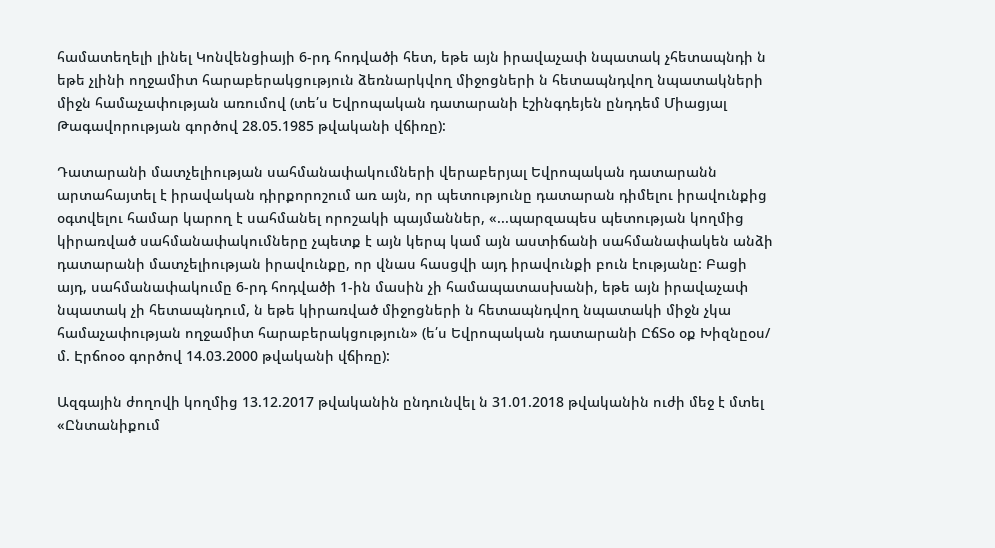համատեղելի լինել Կոնվենցիայի 6-րդ հոդվածի հետ, եթե այն իրավաչափ նպատակ չհետապնդի ն եթե չլինի ողջամիտ հարաբերակցություն ձեռնարկվող միջոցների ն հետապնդվող նպատակների միջն համաչափության առումով (տե՛ս Եվրոպական դատարանի էշինգդեյեն ընդդեմ Միացյալ Թագավորության գործով 28.05.1985 թվականի վճիռը):

Դատարանի մատչելիության սահմանափակումների վերաբերյալ Եվրոպական դատարանն արտահայտել է իրավական դիրքորոշում առ այն, որ պետությունը դատարան դիմելու իրավունքից օգտվելու համար կարող է սահմանել որոշակի պայմաններ, «...պարզապես պետության կողմից կիրառված սահմանափակումները չպետք է այն կերպ կամ այն աստիճանի սահմանափակեն անձի դատարանի մատչելիության իրավունքը, որ վնաս հասցվի այդ իրավունքի բուն էությանը: Բացի այդ, սահմանափակումը 6-րդ հոդվածի 1-ին մասին չի համապատասխանի, եթե այն իրավաչափ նպատակ չի հետապնդում, ն եթե կիրառված միջոցների ն հետապնդվող նպատակի միջն չկա համաչափության ողջամիտ հարաբերակցություն» (ե՛ս Եվրոպական դատարանի ԸճՏօ օք Խիզնըօս/ մ. Էրճոօօ գործով 14.03.2000 թվականի վճիռը):

Ազգային ժողովի կողմից 13.12.2017 թվականին ընդունվել ն 31.01.2018 թվականին ուժի մեջ է մտել «Ընտանիքում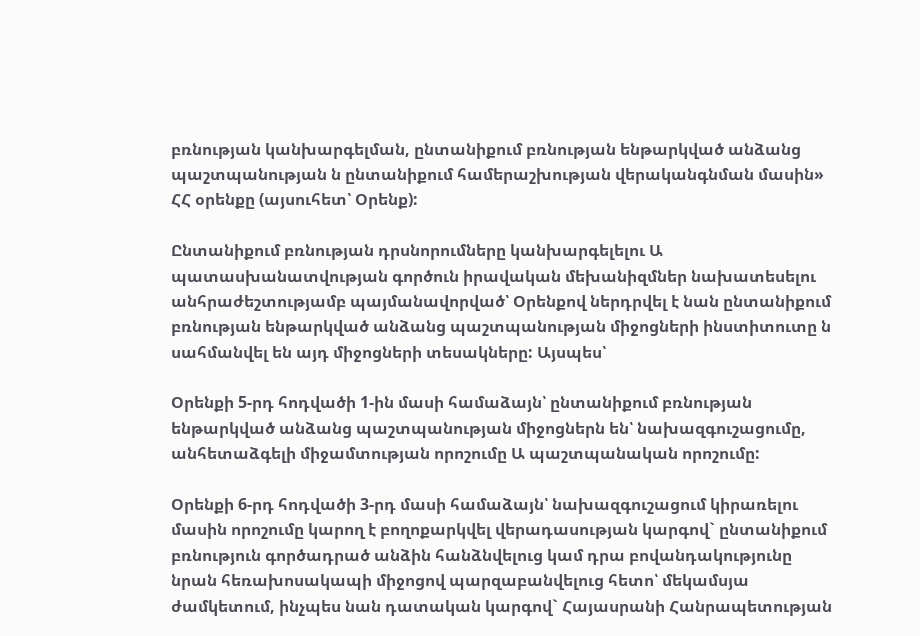բռնության կանխարգելման, ընտանիքում բռնության ենթարկված անձանց պաշտպանության ն ընտանիքում համերաշխության վերականգնման մասին» ՀՀ օրենքը (այսուհետ՝ Օրենք):

Ընտանիքում բռնության դրսնորումները կանխարգելելու Ա պատասխանատվության գործուն իրավական մեխանիզմներ նախատեսելու անհրաժեշտությամբ պայմանավորված՝ Օրենքով ներդրվել է նան ընտանիքում բռնության ենթարկված անձանց պաշտպանության միջոցների ինստիտուտը ն սահմանվել են այդ միջոցների տեսակները: Այսպես՝

Օրենքի 5-րդ հոդվածի 1-ին մասի համաձայն՝ ընտանիքում բռնության ենթարկված անձանց պաշտպանության միջոցներն են՝ նախազգուշացումը, անհետաձգելի միջամտության որոշումը Ա պաշտպանական որոշումը:

Օրենքի 6-րդ հոդվածի 3-րդ մասի համաձայն՝ նախազգուշացում կիրառելու մասին որոշումը կարող է բողոքարկվել վերադասության կարգով` ընտանիքում բռնություն գործադրած անձին հանձնվելուց կամ դրա բովանդակությունը նրան հեռախոսակապի միջոցով պարզաբանվելուց հետո՝ մեկամսյա ժամկետում, ինչպես նան դատական կարգով` Հայասրանի Հանրապետության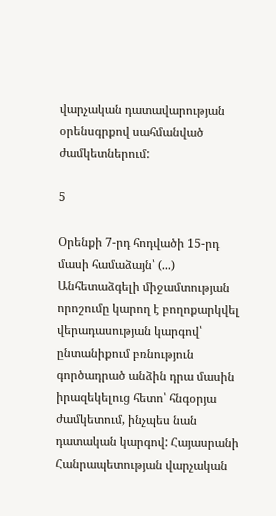վարչական դատավարության օրենսգրքով սահմանված ժամկետներում:

5

Օրենքի 7-րդ հոդվածի 15-րդ մասի համաձայն՝ (...) Անհետաձգելի միջամտության որոշումը կարող է բողոքարկվել վերադասության կարգով՝ ընտանիքում բռնություն գործադրած անձին դրա մասին իրազեկելուց հետո՝ հնգօրյա ժամկետում, ինչպես նան դատական կարգով: Հայասրանի Հանրապետության վարչական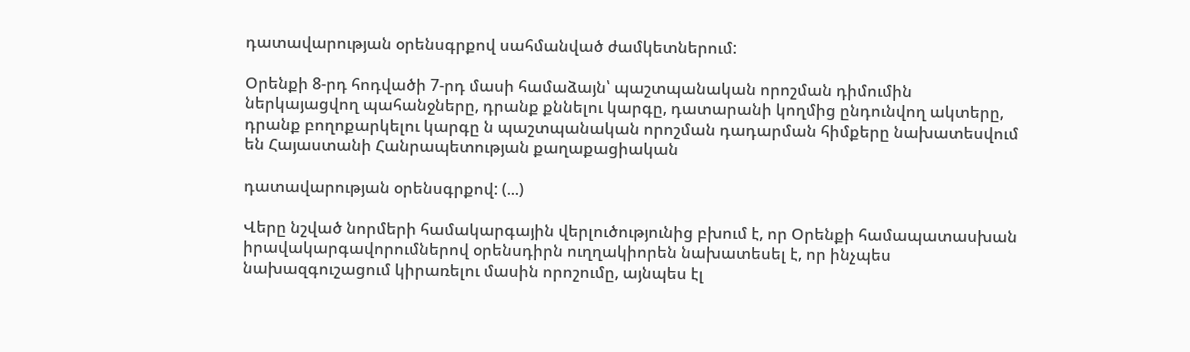դատավարության օրենսգրքով սահմանված ժամկետներում:

Օրենքի 8-րդ հոդվածի 7-րդ մասի համաձայն՝ պաշտպանական որոշման դիմումին ներկայացվող պահանջները, դրանք քննելու կարգը, դատարանի կողմից ընդունվող ակտերը, դրանք բողոքարկելու կարգը ն պաշտպանական որոշման դադարման հիմքերը նախատեսվում են Հայաստանի Հանրապետության քաղաքացիական

դատավարության օրենսգրքով: (...)

Վերը նշված նորմերի համակարգային վերլուծությունից բխում է, որ Օրենքի համապատասխան իրավակարգավորումներով օրենսդիրն ուղղակիորեն նախատեսել է, որ ինչպես նախազգուշացում կիրառելու մասին որոշումը, այնպես էլ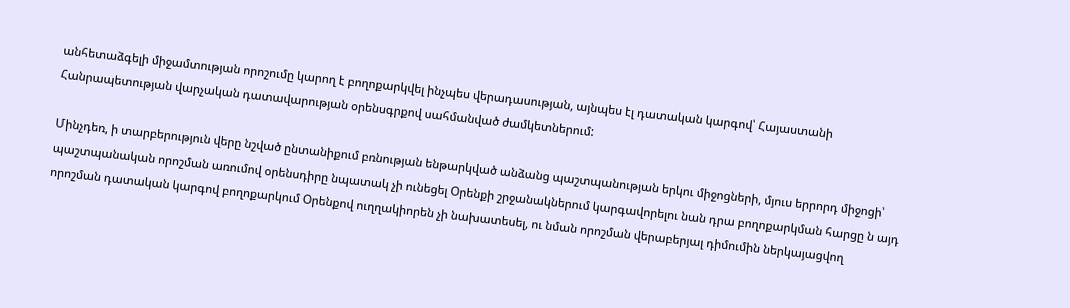անհետաձգելի միջամտության որոշումը կարող է բողոքարկվել ինչպես վերադասության, այնպես էլ դատական կարգով՝ Հայաստանի Հանրապետության վարչական դատավարության օրենսգրքով սահմանված ժամկետներում:

Մինչդեռ, ի տարբերություն վերը նշված ընտանիքում բռնության ենթարկված անձանց պաշտպանության երկու միջոցների, մյուս երրորդ միջոցի՝ պաշտպանական որոշման առումով օրենսդիրը նպատակ չի ունեցել Օրենքի շրջանակներում կարգավորելու նան դրա բողոքարկման հարցը ն այդ որոշման դատական կարգով բողոքարկում Օրենքով ուղղակիորեն չի նախատեսել, ու նման որոշման վերաբերյալ դիմումին ներկայացվող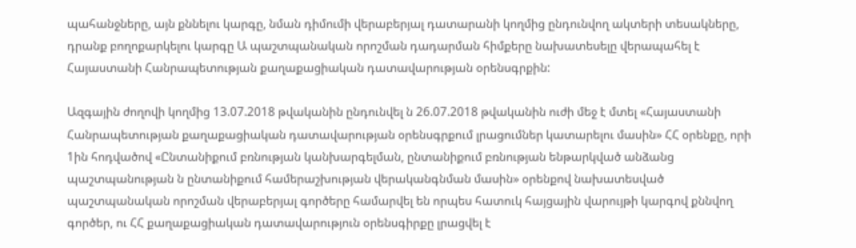պահանջները, այն քննելու կարգը, նման դիմումի վերաբերյալ դատարանի կողմից ընդունվող ակտերի տեսակները, դրանք բողոքարկելու կարգը Ա պաշտպանական որոշման դադարման հիմքերը նախատեսելը վերապահել է Հայաստանի Հանրապետության քաղաքացիական դատավարության օրենսգրքին:

Ազգային ժողովի կողմից 13.07.2018 թվականին ընդունվել ն 26.07.2018 թվականին ուժի մեջ է մտել «Հայաստանի Հանրապետության քաղաքացիական դատավարության օրենսգրքում լրացումներ կատարելու մասին» ՀՀ օրենքը, որի 1ին հոդվածով «Ընտանիքում բռնության կանխարգելման, ընտանիքում բռնության ենթարկված անձանց պաշտպանության ն ընտանիքում համերաշխության վերականգնման մասին» օրենքով նախատեսված պաշտպանական որոշման վերաբերյալ գործերը համարվել են որպես հատուկ հայցային վարույթի կարգով քննվող գործեր, ու ՀՀ քաղաքացիական դատավարություն օրենսգիրքը լրացվել է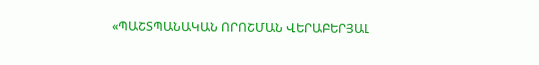«ՊԱՇՏՊԱՆԱԿԱՆ ՈՐՈՇՄԱՆ ՎԵՐԱԲԵՐՅԱԼ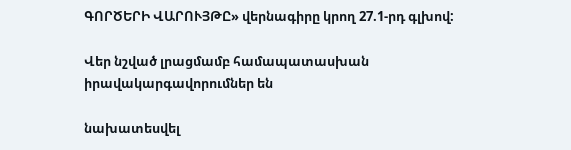ԳՈՐԾԵՐԻ ՎԱՐՈՒՅԹԸ» վերնագիրը կրող 27.1-րդ գլխով:

Վեր նշված լրացմամբ համապատասխան իրավակարգավորումներ են

նախատեսվել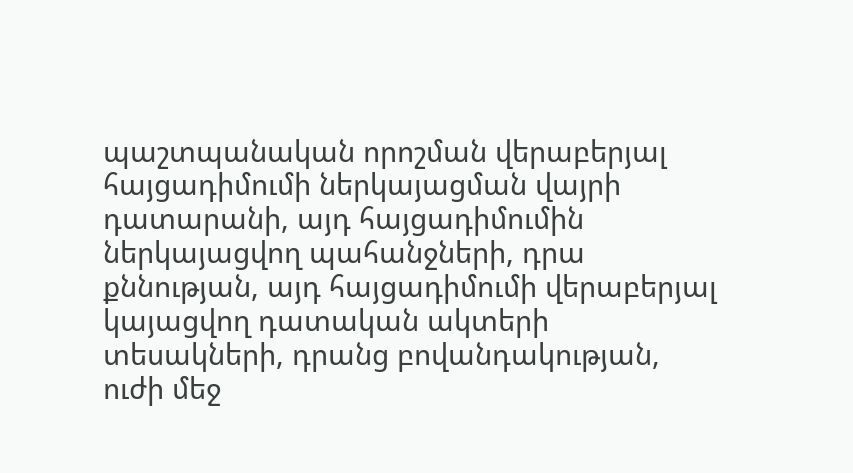պաշտպանական որոշման վերաբերյալ հայցադիմումի ներկայացման վայրի դատարանի, այդ հայցադիմումին ներկայացվող պահանջների, դրա քննության, այդ հայցադիմումի վերաբերյալ կայացվող դատական ակտերի տեսակների, դրանց բովանդակության, ուժի մեջ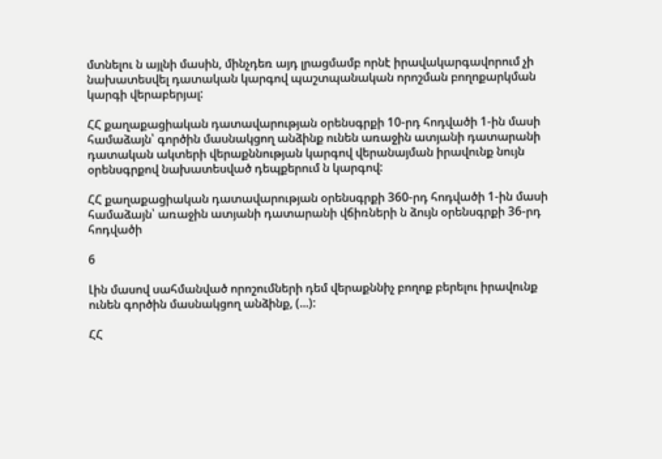մտնելու ն այլնի մասին, մինչդեռ այդ լրացմամբ որնէ իրավակարգավորում չի նախատեսվել դատական կարգով պաշտպանական որոշման բողոքարկման կարգի վերաբերյալ:

ՀՀ քաղաքացիական դատավարության օրենսգրքի 10-րդ հոդվածի 1-ին մասի համաձայն՝ գործին մասնակցող անձինք ունեն առաջին ատյանի դատարանի դատական ակտերի վերաքննության կարգով վերանայման իրավունք նույն օրենսգրքով նախատեսված դեպքերում ն կարգով:

ՀՀ քաղաքացիական դատավարության օրենսգրքի 360-րդ հոդվածի 1-ին մասի համաձայն՝ առաջին ատյանի դատարանի վճիռների ն ձույն օրենսգրքի 36-րդ հոդվածի

6

Լին մասով սահմանված որոշումների դեմ վերաքննիչ բողոք բերելու իրավունք ունեն գործին մասնակցող անձինք, (...):

ՀՀ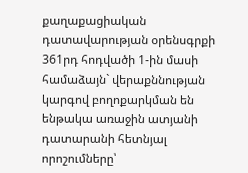քաղաքացիական դատավարության օրենսգրքի 361րդ հոդվածի 1-ին մասի համաձայն` վերաքննության կարգով բողոքարկման են ենթակա առաջին ատյանի դատարանի հետնյալ որոշումները՝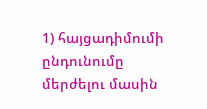1) հայցադիմումի ընդունումը մերժելու մասին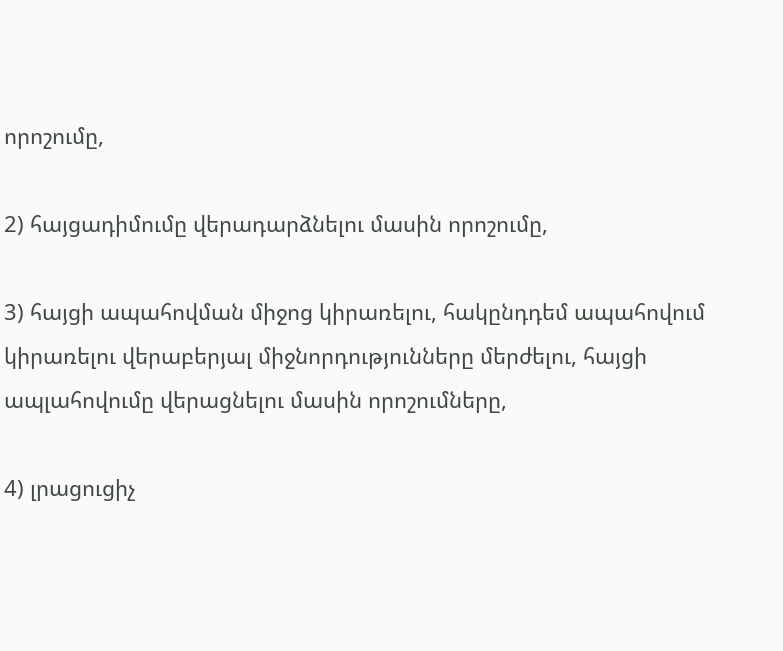որոշումը,

2) հայցադիմումը վերադարձնելու մասին որոշումը,

3) հայցի ապահովման միջոց կիրառելու, հակընդդեմ ապահովում կիրառելու վերաբերյալ միջնորդությունները մերժելու, հայցի ապլահովումը վերացնելու մասին որոշումները,

4) լրացուցիչ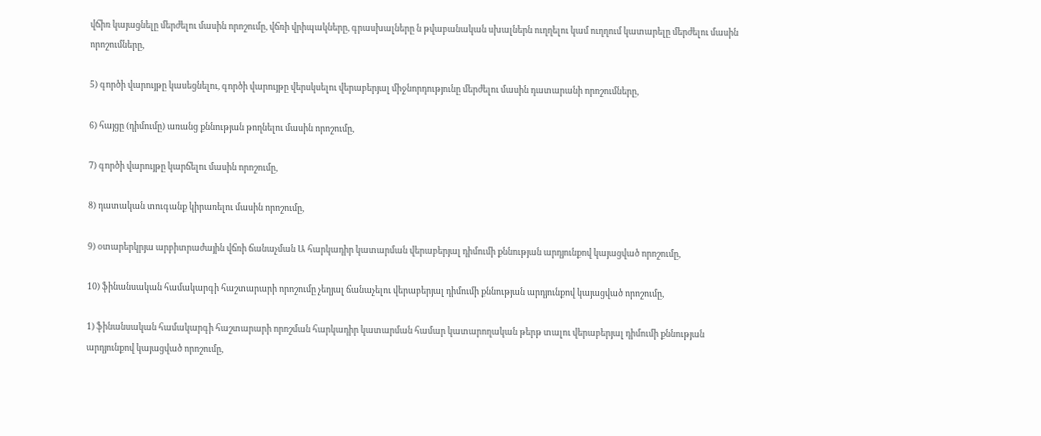վճիռ կայացնելը մերժելու մասին որոշումը, վճռի վրիպակները, գրասխալները ն թվաբանական սխալներն ուղղելու կամ ուղղում կատարելը մերժելու մասին որոշումները,

5) գործի վարույթը կասեցնելու, գործի վարույթը վերսկսելու վերաբերյալ միջնորդությունը մերժելու մասին դատարանի որոշումները,

6) հայցը (դիմումը) առանց քննության թողնելու մասին որոշումը,

7) գործի վարույթը կարճելու մասին որոշումը,

8) դատական տուգանք կիրառելու մասին որոշումը,

9) օտարերկրյա արբիտրաժային վճռի ճանաչման Ա հարկադիր կատարման վերաբերյալ դիմումի քննության արդյունքով կայացված որոշումը,

10) ֆինանսական համակարգի հաշտարարի որոշումը չեղյալ ճանաչելու վերաբերյալ դիմումի քննության արդյունքով կայացված որոշումը,

1) ֆինանսական համակարգի հաշտարարի որոշման հարկադիր կատարման համար կատարողական թերթ տալու վերաբերյալ դիմումի քննության արդյունքով կայացված որոշումը,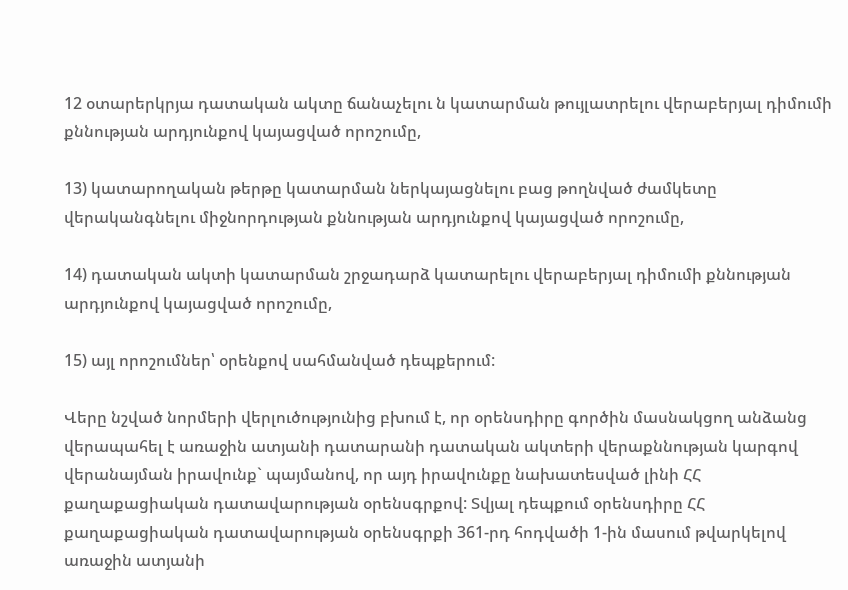12 օտարերկրյա դատական ակտը ճանաչելու ն կատարման թույլատրելու վերաբերյալ դիմումի քննության արդյունքով կայացված որոշումը,

13) կատարողական թերթը կատարման ներկայացնելու բաց թողնված ժամկետը վերականգնելու միջնորդության քննության արդյունքով կայացված որոշումը,

14) դատական ակտի կատարման շրջադարձ կատարելու վերաբերյալ դիմումի քննության արդյունքով կայացված որոշումը,

15) այլ որոշումներ՝ օրենքով սահմանված դեպքերում:

Վերը նշված նորմերի վերլուծությունից բխում է, որ օրենսդիրը գործին մասնակցող անձանց վերապահել է առաջին ատյանի դատարանի դատական ակտերի վերաքննության կարգով վերանայման իրավունք` պայմանով, որ այդ իրավունքը նախատեսված լինի ՀՀ քաղաքացիական դատավարության օրենսգրքով: Տվյալ դեպքում օրենսդիրը ՀՀ քաղաքացիական դատավարության օրենսգրքի 361-րդ հոդվածի 1-ին մասում թվարկելով առաջին ատյանի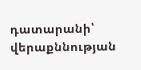դատարանի՝ վերաքննության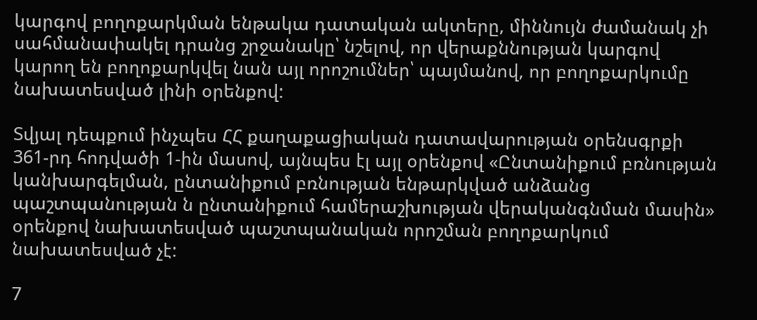կարգով բողոքարկման ենթակա դատական ակտերը, միննույն ժամանակ չի սահմանափակել դրանց շրջանակը՝ նշելով, որ վերաքննության կարգով կարող են բողոքարկվել նան այլ որոշումներ՝ պայմանով, որ բողոքարկումը նախատեսված լինի օրենքով:

Տվյալ դեպքում ինչպես ՀՀ քաղաքացիական դատավարության օրենսգրքի 361-րդ հոդվածի 1-ին մասով, այնպես էլ այլ օրենքով «Ընտանիքում բռնության կանխարգելման, ընտանիքում բռնության ենթարկված անձանց պաշտպանության ն ընտանիքում համերաշխության վերականգնման մասին» օրենքով նախատեսված պաշտպանական որոշման բողոքարկում նախատեսված չէ:

7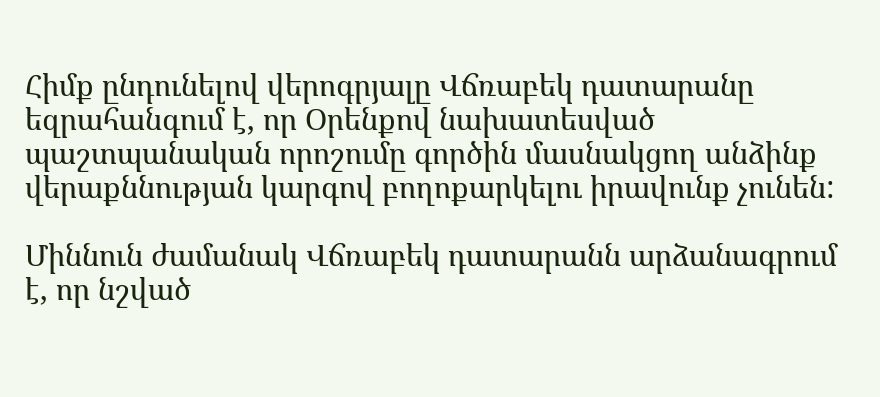Հիմք ընդունելով վերոգրյալը Վճռաբեկ դատարանը եզրահանգում է, որ Օրենքով նախատեսված պաշտպանական որոշումը գործին մասնակցող անձինք վերաքննության կարգով բողոքարկելու իրավունք չունեն:

Միննուն ժամանակ Վճռաբեկ դատարանն արձանագրում է, որ նշված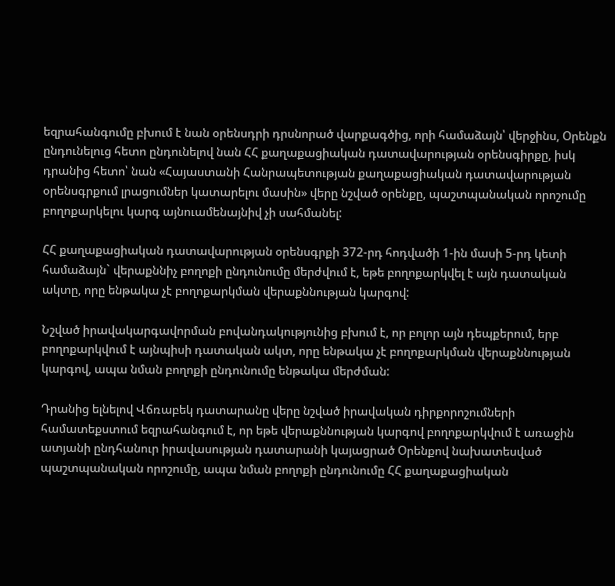եզրահանգումը բխում է նան օրենսդրի դրսնորած վարքագծից, որի համաձայն՝ վերջինս, Օրենքն ընդունելուց հետո ընդունելով նան ՀՀ քաղաքացիական դատավարության օրենսգիրքը, իսկ դրանից հետո՝ նան «Հայաստանի Հանրապետության քաղաքացիական դատավարության օրենսգրքում լրացումներ կատարելու մասին» վերը նշված օրենքը, պաշտպանական որոշումը բողոքարկելու կարգ այնուամենայնիվ չի սահմանել:

ՀՀ քաղաքացիական դատավարության օրենսգրքի 372-րդ հոդվածի 1-ին մասի 5-րդ կետի համաձայն` վերաքննիչ բողոքի ընդունումը մերժվում է, եթե բողոքարկվել է այն դատական ակտը, որը ենթակա չէ բողոքարկման վերաքննության կարգով:

Նշված իրավակարգավորման բովանդակությունից բխում է, որ բոլոր այն դեպքերում, երբ բողոքարկվում է այնպիսի դատական ակտ, որը ենթակա չէ բողոքարկման վերաքննության կարգով, ապա նման բողոքի ընդունումը ենթակա մերժման:

Դրանից ելնելով Վճռաբեկ դատարանը վերը նշված իրավական դիրքորոշումների համատեքստում եզրահանգում է, որ եթե վերաքննության կարգով բողոքարկվում է առաջին ատյանի ընդհանուր իրավասության դատարանի կայացրած Օրենքով նախատեսված պաշտպանական որոշումը, ապա նման բողոքի ընդունումը ՀՀ քաղաքացիական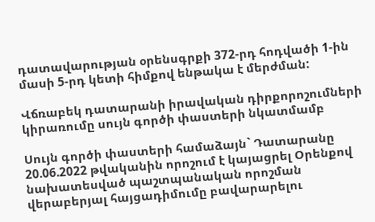դատավարության օրենսգրքի 372-րդ հոդվածի 1-ին մասի 5-րդ կետի հիմքով ենթակա է մերժման:

Վճռաբեկ դատարանի իրավական դիրքորոշումների կիրառումը սույն գործի փաստերի նկատմամբ

Սույն գործի փաստերի համաձայն` Դատարանը 20.06.2022 թվականին որոշում է կայացրել Օրենքով նախատեսված պաշտպանական որոշման վերաբերյալ հայցադիմումը բավարարելու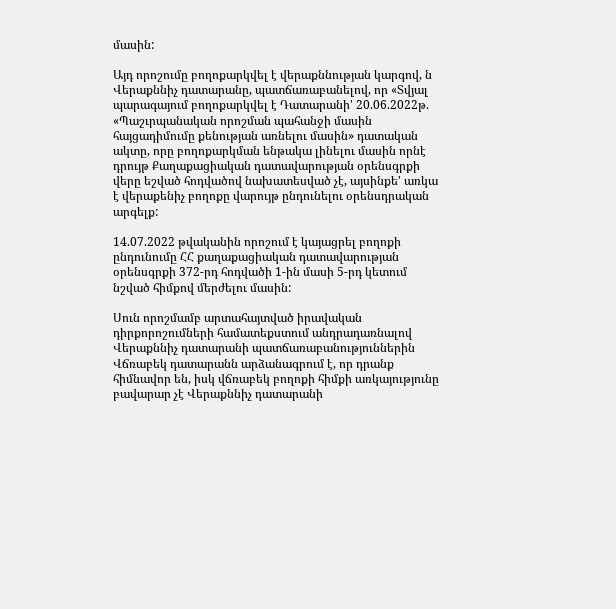մասին:

Այդ որոշումը բողոքարկվել է վերաքննության կարգով, ն Վերաքննիչ դատարանը, պատճառաբանելով, որ «Տվյալ պարագայում բողոքարկվել է Դատարանի' 20.06.2022թ. «Պաշւրպանական որոշման պահանջի մասին հայցադիմումը քենության առնելու մասին» դատական ակտը, որը բողոքարկման ենթակա լինելու մասին որնէ դրույթ Քաղաքացիական դատավարության օրենսգրքի վերը եշված հոդվածով նախատեսված չէ, այսինքե' առկա է վերաքենիչ բողոքը վարույթ ընդունելու օրենսդրական արգելք:

14.07.2022 թվականին որոշում է կայացրել բողոքի ընդունումը ՀՀ քաղաքացիական դատավարության օրենսգրքի 372-րդ հոդվածի 1-ին մասի 5-րդ կետում նշված հիմքով մերժելու մասին:

Սուն որոշմամբ արտահայտված իրավական դիրքորոշումների համատեքստում անդրադառնալով Վերաքննիչ դատարանի պատճառաբանություններին Վճռաբեկ դատարանն արձանագրում է, որ դրանք հիմնավոր են, իսկ վճռաբեկ բողոքի հիմքի առկայությունը բավարար չէ Վերաքննիչ դատարանի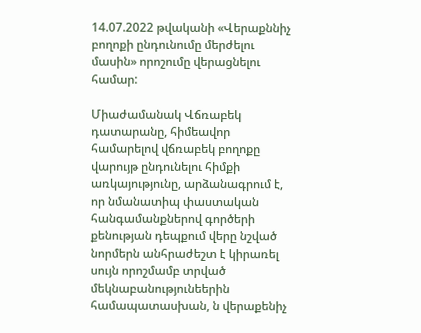14.07.2022 թվականի «Վերաքննիչ բողոքի ընդունումը մերժելու մասին» որոշումը վերացնելու համար:

Միաժամանակ Վճռաբեկ դատարանը, հիմեավոր համարելով վճռաբեկ բողոքը վարույթ ընդունելու հիմքի առկայությունը, արձանագրում է, որ նմանատիպ փաստական հանգամանքներով գործերի քենության դեպքում վերը նշված նորմերն անհրաժեշտ է կիրառել սույն որոշմամբ տրված մեկնաբանությունեերին համապատասխան, ն վերաքենիչ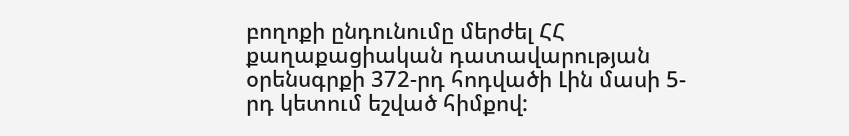բողոքի ընդունումը մերժել ՀՀ քաղաքացիական դատավարության օրենսգրքի 372-րդ հոդվածի Լին մասի 5-րդ կետում եշված հիմքով: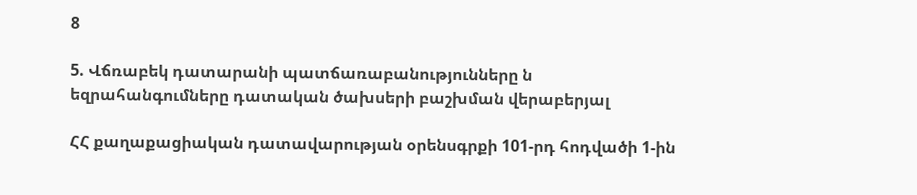8

5. Վճռաբեկ դատարանի պատճառաբանությունները ն եզրահանգումները դատական ծախսերի բաշխման վերաբերյալ

ՀՀ քաղաքացիական դատավարության օրենսգրքի 101-րդ հոդվածի 1-ին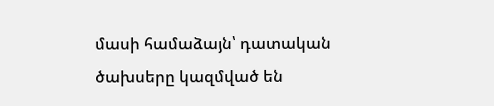մասի համաձայն՝ դատական ծախսերը կազմված են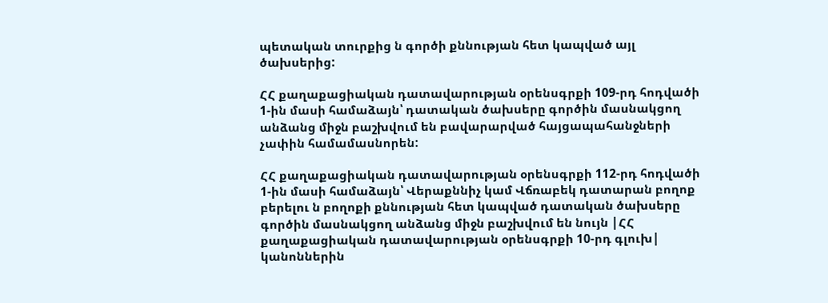պետական տուրքից ն գործի քննության հետ կապված այլ ծախսերից:

ՀՀ քաղաքացիական դատավարության օրենսգրքի 109-րդ հոդվածի 1-ին մասի համաձայն՝ դատական ծախսերը գործին մասնակցող անձանց միջն բաշխվում են բավարարված հայցապահանջների չափին համամասնորեն:

ՀՀ քաղաքացիական դատավարության օրենսգրքի 112-րդ հոդվածի 1-ին մասի համաձայն՝ Վերաքննիչ կամ Վճռաբեկ դատարան բողոք բերելու ն բողոքի քննության հետ կապված դատական ծախսերը գործին մասնակցող անձանց միջն բաշխվում են նույն |ՀՀ քաղաքացիական դատավարության օրենսգրքի 10-րդ գլուխ| կանոններին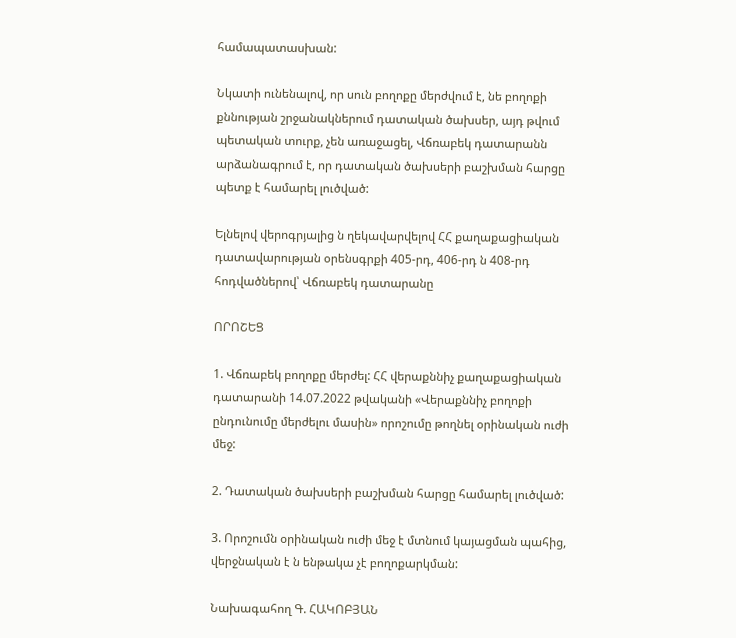համապատասխան:

Նկատի ունենալով, որ սուն բողոքը մերժվում է, նե բողոքի քննության շրջանակներում դատական ծախսեր, այդ թվում պետական տուրք, չեն առաջացել, Վճռաբեկ դատարանն արձանագրում է, որ դատական ծախսերի բաշխման հարցը պետք է համարել լուծված:

Ելնելով վերոգրյալից ն ղեկավարվելով ՀՀ քաղաքացիական դատավարության օրենսգրքի 405-րդ, 406-րդ ն 408-րդ հոդվածներով՝ Վճռաբեկ դատարանը

ՈՐՈՇԵՑ

1. Վճռաբեկ բողոքը մերժել: ՀՀ վերաքննիչ քաղաքացիական դատարանի 14.07.2022 թվականի «Վերաքննիչ բողոքի ընդունումը մերժելու մասին» որոշումը թողնել օրինական ուժի մեջ:

2. Դատական ծախսերի բաշխման հարցը համարել լուծված:

3. Որոշումն օրինական ուժի մեջ է մտնում կայացման պահից, վերջնական է ն ենթակա չէ բողոքարկման:

Նախագահող Գ. ՀԱԿՈԲՅԱՆ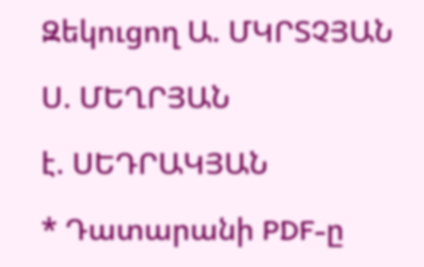Զեկուցող Ա. ՄԿՐՏՉՅԱՆ

Ս. ՄԵՂՐՅԱՆ

է. ՍԵԴՐԱԿՅԱՆ

* Դատարանի PDF-ը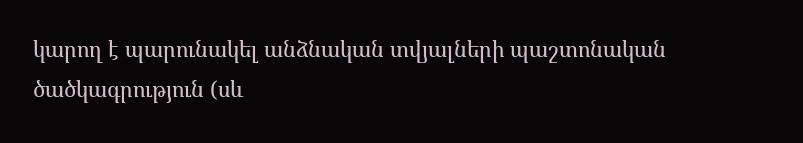կարող է պարունակել անձնական տվյալների պաշտոնական ծածկագրություն (սև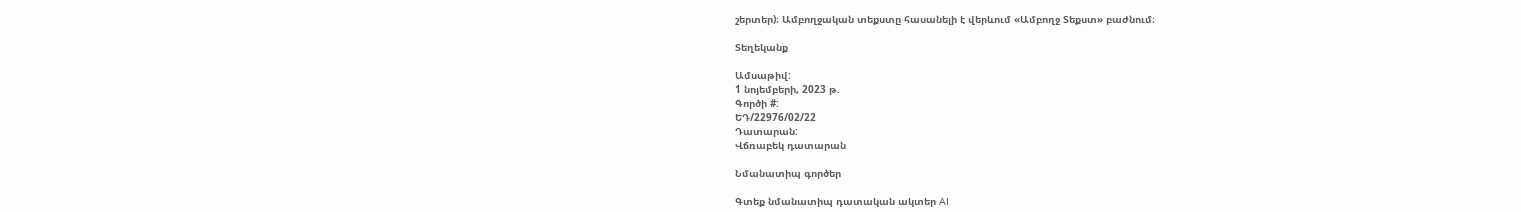շերտեր)։ Ամբողջական տեքստը հասանելի է վերևում «Ամբողջ Տեքստ» բաժնում։

Տեղեկանք

Ամսաթիվ:
1 նոյեմբերի, 2023 թ.
Գործի #:
ԵԴ/22976/02/22
Դատարան:
Վճռաբեկ դատարան

Նմանատիպ գործեր

Գտեք նմանատիպ դատական ակտեր AI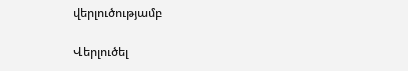վերլուծությամբ

Վերլուծել